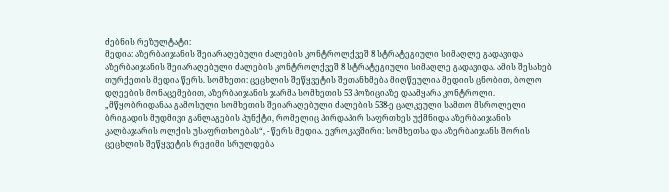ძებნის რეზულტატი:
მედია: აზერბაიჯანის შეიარაღებული ძალების კონტროლქვეშ 8 სტრატეგიული სიმაღლე გადავიდა
აზერბაიჯანის შეიარაღებული ძალების კონტროლქვეშ 8 სტრატეგიული სიმაღლე გადავიდა. ამის შესახებ თურქეთის მედია წერს. სომხეთი: ცეცხლის შეწყვეტის შეთანხმება მიღწეულია მედიის ცნობით, ბოლო დღეების მონაცემებით, აზერბაიჯანის ჯარმა სომხეთის 53 პოზიციაზე დაამყარა კონტროლი. „მწყობრიდანაა გამოსული სომხეთის შეიარაღებული ძალების 538-ე ცალკეული სამთო მსროლელი ბრიგადის მუდმივი განლაგების პუნქტი, რომელიც პირდაპირ საფრთხეს უქმნიდა აზერბაიჯანის კალბაჯარის ოლქის უსაფრთხოებას“, - წერს მედია. ევროკავშირი: სომხეთსა და აზერბაიჯანს შორის ცეცხლის შეწყვეტის რეჟიმი სრულდება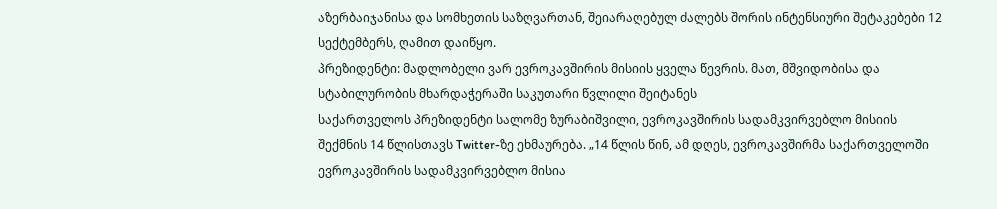აზერბაიჯანისა და სომხეთის საზღვართან, შეიარაღებულ ძალებს შორის ინტენსიური შეტაკებები 12 სექტემბერს, ღამით დაიწყო.
პრეზიდენტი: მადლობელი ვარ ევროკავშირის მისიის ყველა წევრის. მათ, მშვიდობისა და სტაბილურობის მხარდაჭერაში საკუთარი წვლილი შეიტანეს
საქართველოს პრეზიდენტი სალომე ზურაბიშვილი, ევროკავშირის სადამკვირვებლო მისიის შექმნის 14 წლისთავს Twitter-ზე ეხმაურება. „14 წლის წინ, ამ დღეს, ევროკავშირმა საქართველოში ევროკავშირის სადამკვირვებლო მისია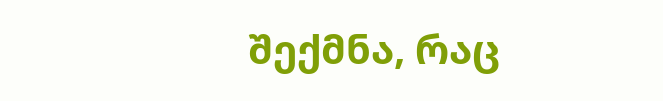შექმნა, რაც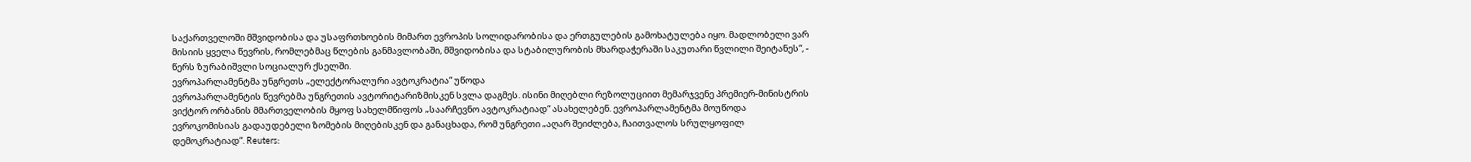საქართველოში მშვიდობისა და უსაფრთხოების მიმართ ევროპის სოლიდარობისა და ერთგულების გამოხატულება იყო. მადლობელი ვარ მისიის ყველა წევრის, რომლებმაც წლების განმავლობაში, მშვიდობისა და სტაბილურობის მხარდაჭერაში საკუთარი წვლილი შეიტანეს“, - წერს ზურაბიშვლი სოციალურ ქსელში.
ევროპარლამენტმა უნგრეთს „ელექტორალური ავტოკრატია“ უწოდა
ევროპარლამენტის წევრებმა უნგრეთის ავტორიტარიზმისკენ სვლა დაგმეს. ისინი მიღებლი რეზოლუციით მემარჯვენე პრემიერ-მინისტრის ვიქტორ ორბანის მმართველობის მყოფ სახელმწიფოს „საარჩევნო ავტოკრატიად“ ასახელებენ. ევროპარლამენტმა მოუწოდა ევროკომისიას გადაუდებელი ზომების მიღებისკენ და განაცხადა, რომ უნგრეთი „აღარ შეიძლება, ჩაითვალოს სრულყოფილ დემოკრატიად“. Reuters: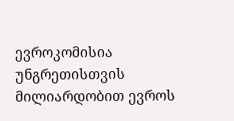ევროკომისია უნგრეთისთვის მილიარდობით ევროს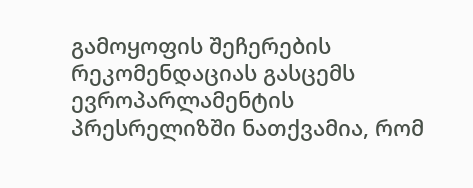გამოყოფის შეჩერების რეკომენდაციას გასცემს ევროპარლამენტის პრესრელიზში ნათქვამია, რომ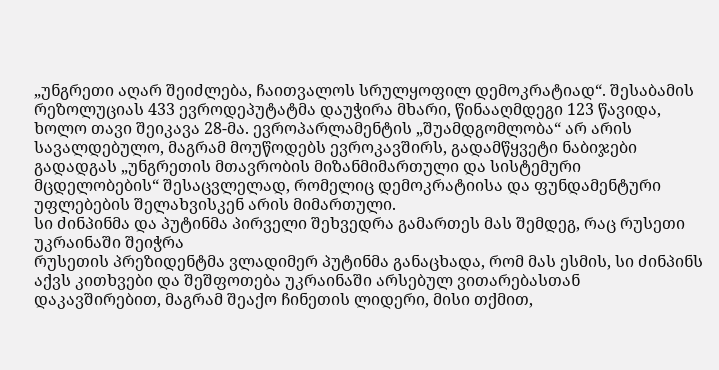„უნგრეთი აღარ შეიძლება, ჩაითვალოს სრულყოფილ დემოკრატიად“. შესაბამის რეზოლუციას 433 ევროდეპუტატმა დაუჭირა მხარი, წინააღმდეგი 123 წავიდა, ხოლო თავი შეიკავა 28-მა. ევროპარლამენტის „შუამდგომლობა“ არ არის სავალდებულო, მაგრამ მოუწოდებს ევროკავშირს, გადამწყვეტი ნაბიჯები გადადგას „უნგრეთის მთავრობის მიზანმიმართული და სისტემური მცდელობების“ შესაცვლელად, რომელიც დემოკრატიისა და ფუნდამენტური უფლებების შელახვისკენ არის მიმართული.
სი ძინპინმა და პუტინმა პირველი შეხვედრა გამართეს მას შემდეგ, რაც რუსეთი უკრაინაში შეიჭრა
რუსეთის პრეზიდენტმა ვლადიმერ პუტინმა განაცხადა, რომ მას ესმის, სი ძინპინს აქვს კითხვები და შეშფოთება უკრაინაში არსებულ ვითარებასთან დაკავშირებით, მაგრამ შეაქო ჩინეთის ლიდერი, მისი თქმით,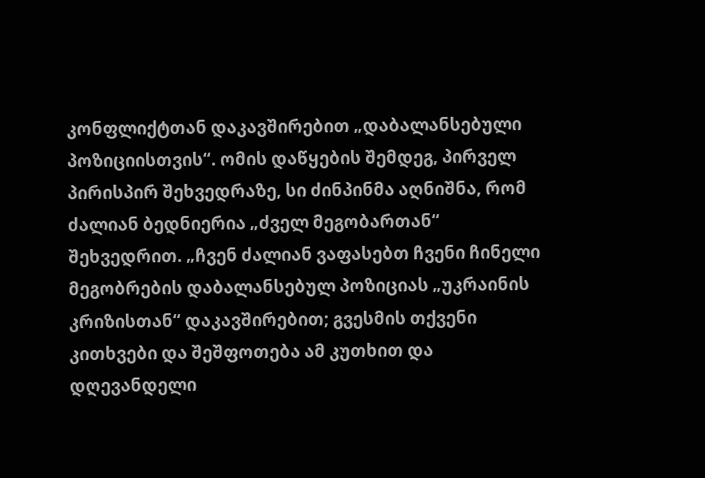კონფლიქტთან დაკავშირებით „დაბალანსებული პოზიციისთვის“. ომის დაწყების შემდეგ, პირველ პირისპირ შეხვედრაზე, სი ძინპინმა აღნიშნა, რომ ძალიან ბედნიერია „ძველ მეგობართან“ შეხვედრით. „ჩვენ ძალიან ვაფასებთ ჩვენი ჩინელი მეგობრების დაბალანსებულ პოზიციას „უკრაინის კრიზისთან“ დაკავშირებით; გვესმის თქვენი კითხვები და შეშფოთება ამ კუთხით და დღევანდელი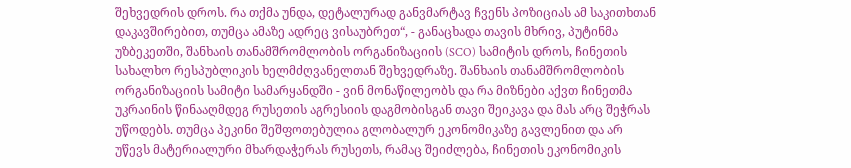შეხვედრის დროს. რა თქმა უნდა, დეტალურად განვმარტავ ჩვენს პოზიციას ამ საკითხთან დაკავშირებით, თუმცა ამაზე ადრეც ვისაუბრეთ“, - განაცხადა თავის მხრივ, პუტინმა უზბეკეთში, შანხაის თანამშრომლობის ორგანიზაციის (SCO) სამიტის დროს, ჩინეთის სახალხო რესპუბლიკის ხელმძღვანელთან შეხვედრაზე. შანხაის თანამშრომლობის ორგანიზაციის სამიტი სამარყანდში - ვინ მონაწილეობს და რა მიზნები აქვთ ჩინეთმა უკრაინის წინააღმდეგ რუსეთის აგრესიის დაგმობისგან თავი შეიკავა და მას არც შეჭრას უწოდებს. თუმცა პეკინი შეშფოთებულია გლობალურ ეკონომიკაზე გავლენით და არ უწევს მატერიალური მხარდაჭერას რუსეთს, რამაც შეიძლება, ჩინეთის ეკონომიკის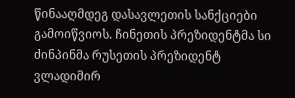წინააღმდეგ დასავლეთის სანქციები გამოიწვიოს. ჩინეთის პრეზიდენტმა სი ძინპინმა რუსეთის პრეზიდენტ ვლადიმირ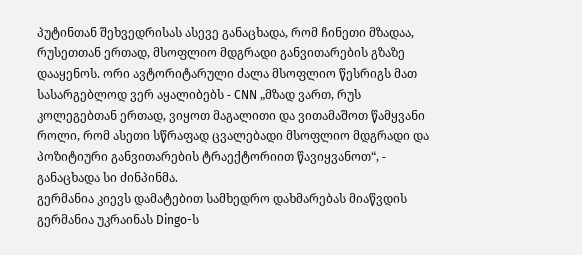პუტინთან შეხვედრისას ასევე განაცხადა, რომ ჩინეთი მზადაა, რუსეთთან ერთად, მსოფლიო მდგრადი განვითარების გზაზე დააყენოს. ორი ავტორიტარული ძალა მსოფლიო წესრიგს მათ სასარგებლოდ ვერ აყალიბებს - CNN „მზად ვართ, რუს კოლეგებთან ერთად, ვიყოთ მაგალითი და ვითამაშოთ წამყვანი როლი, რომ ასეთი სწრაფად ცვალებადი მსოფლიო მდგრადი და პოზიტიური განვითარების ტრაექტორიით წავიყვანოთ“, - განაცხადა სი ძინპინმა.
გერმანია კიევს დამატებით სამხედრო დახმარებას მიაწვდის
გერმანია უკრაინას Dingo-ს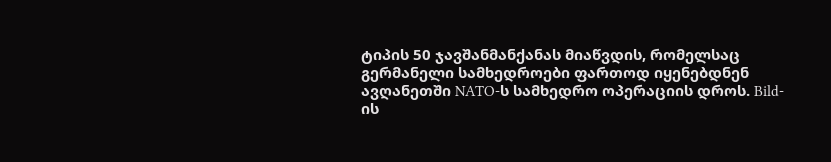ტიპის 50 ჯავშანმანქანას მიაწვდის, რომელსაც გერმანელი სამხედროები ფართოდ იყენებდნენ ავღანეთში NATO-ს სამხედრო ოპერაციის დროს. Bild-ის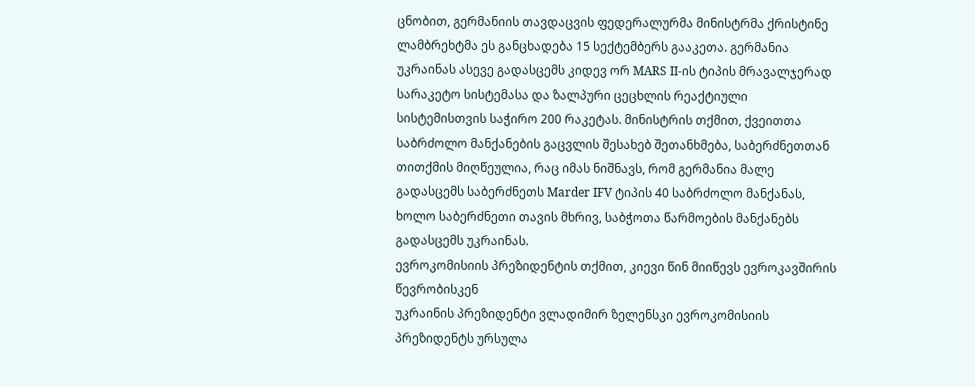ცნობით, გერმანიის თავდაცვის ფედერალურმა მინისტრმა ქრისტინე ლამბრეხტმა ეს განცხადება 15 სექტემბერს გააკეთა. გერმანია უკრაინას ასევე გადასცემს კიდევ ორ MARS II-ის ტიპის მრავალჯერად სარაკეტო სისტემასა და ზალპური ცეცხლის რეაქტიული სისტემისთვის საჭირო 200 რაკეტას. მინისტრის თქმით, ქვეითთა საბრძოლო მანქანების გაცვლის შესახებ შეთანხმება, საბერძნეთთან თითქმის მიღწეულია, რაც იმას ნიშნავს, რომ გერმანია მალე გადასცემს საბერძნეთს Marder IFV ტიპის 40 საბრძოლო მანქანას, ხოლო საბერძნეთი თავის მხრივ, საბჭოთა წარმოების მანქანებს გადასცემს უკრაინას.
ევროკომისიის პრეზიდენტის თქმით, კიევი წინ მიიწევს ევროკავშირის წევრობისკენ
უკრაინის პრეზიდენტი ვლადიმირ ზელენსკი ევროკომისიის პრეზიდენტს ურსულა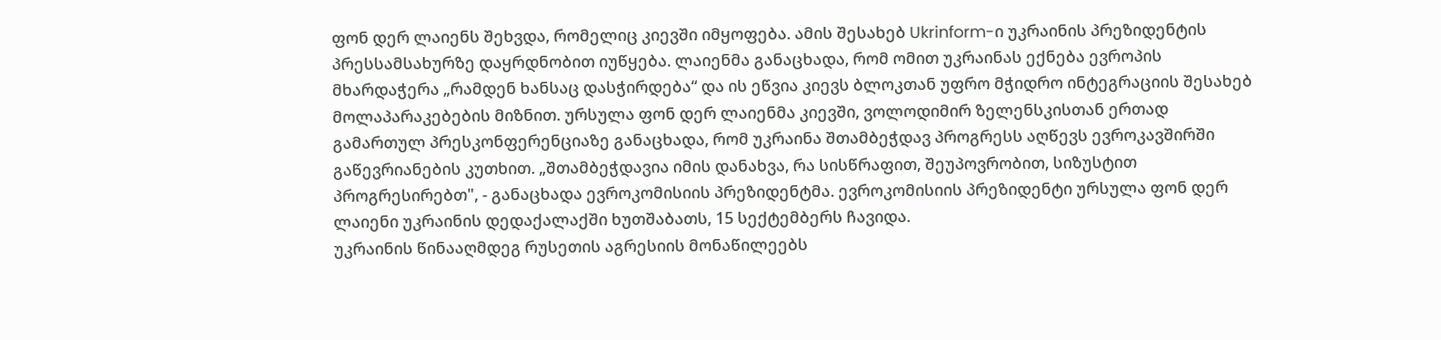ფონ დერ ლაიენს შეხვდა, რომელიც კიევში იმყოფება. ამის შესახებ Ukrinform-ი უკრაინის პრეზიდენტის პრესსამსახურზე დაყრდნობით იუწყება. ლაიენმა განაცხადა, რომ ომით უკრაინას ექნება ევროპის მხარდაჭერა „რამდენ ხანსაც დასჭირდება“ და ის ეწვია კიევს ბლოკთან უფრო მჭიდრო ინტეგრაციის შესახებ მოლაპარაკებების მიზნით. ურსულა ფონ დერ ლაიენმა კიევში, ვოლოდიმირ ზელენსკისთან ერთად გამართულ პრესკონფერენციაზე განაცხადა, რომ უკრაინა შთამბეჭდავ პროგრესს აღწევს ევროკავშირში გაწევრიანების კუთხით. „შთამბეჭდავია იმის დანახვა, რა სისწრაფით, შეუპოვრობით, სიზუსტით პროგრესირებთ", - განაცხადა ევროკომისიის პრეზიდენტმა. ევროკომისიის პრეზიდენტი ურსულა ფონ დერ ლაიენი უკრაინის დედაქალაქში ხუთშაბათს, 15 სექტემბერს ჩავიდა.
უკრაინის წინააღმდეგ რუსეთის აგრესიის მონაწილეებს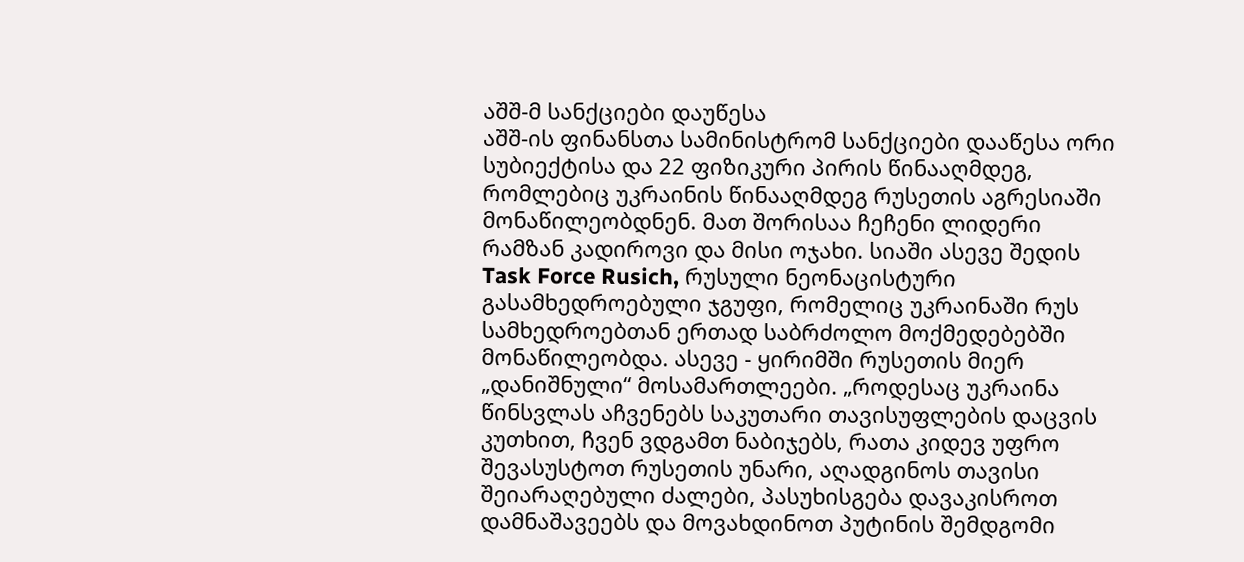აშშ-მ სანქციები დაუწესა
აშშ-ის ფინანსთა სამინისტრომ სანქციები დააწესა ორი სუბიექტისა და 22 ფიზიკური პირის წინააღმდეგ, რომლებიც უკრაინის წინააღმდეგ რუსეთის აგრესიაში მონაწილეობდნენ. მათ შორისაა ჩეჩენი ლიდერი რამზან კადიროვი და მისი ოჯახი. სიაში ასევე შედის Task Force Rusich, რუსული ნეონაცისტური გასამხედროებული ჯგუფი, რომელიც უკრაინაში რუს სამხედროებთან ერთად საბრძოლო მოქმედებებში მონაწილეობდა. ასევე - ყირიმში რუსეთის მიერ „დანიშნული“ მოსამართლეები. „როდესაც უკრაინა წინსვლას აჩვენებს საკუთარი თავისუფლების დაცვის კუთხით, ჩვენ ვდგამთ ნაბიჯებს, რათა კიდევ უფრო შევასუსტოთ რუსეთის უნარი, აღადგინოს თავისი შეიარაღებული ძალები, პასუხისგება დავაკისროთ დამნაშავეებს და მოვახდინოთ პუტინის შემდგომი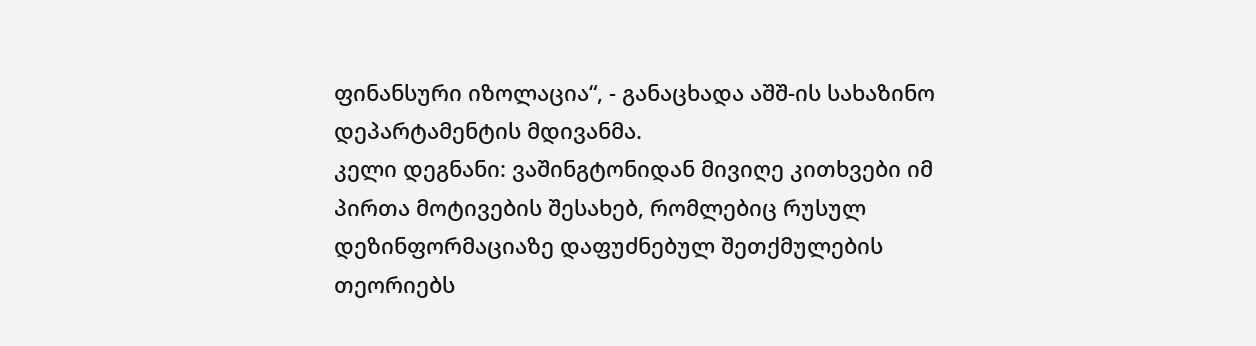ფინანსური იზოლაცია“, - განაცხადა აშშ-ის სახაზინო დეპარტამენტის მდივანმა.
კელი დეგნანი: ვაშინგტონიდან მივიღე კითხვები იმ პირთა მოტივების შესახებ, რომლებიც რუსულ დეზინფორმაციაზე დაფუძნებულ შეთქმულების თეორიებს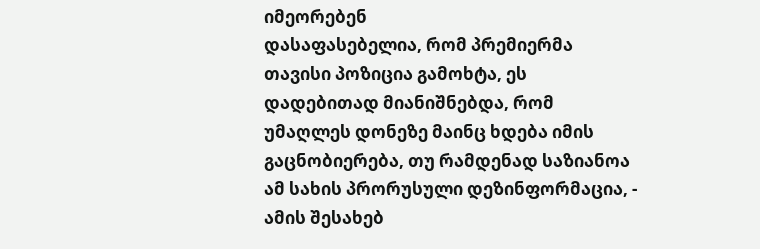იმეორებენ
დასაფასებელია, რომ პრემიერმა თავისი პოზიცია გამოხტა, ეს დადებითად მიანიშნებდა, რომ უმაღლეს დონეზე მაინც ხდება იმის გაცნობიერება, თუ რამდენად საზიანოა ამ სახის პრორუსული დეზინფორმაცია, - ამის შესახებ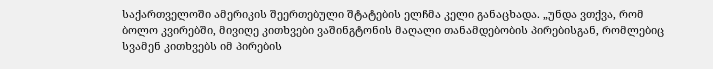საქართველოში ამერიკის შეერთებული შტატების ელჩმა კელი განაცხადა. „უნდა ვთქვა, რომ ბოლო კვირებში, მივიღე კითხვები ვაშინგტონის მაღალი თანამდებობის პირებისგან, რომლებიც სვამენ კითხვებს იმ პირების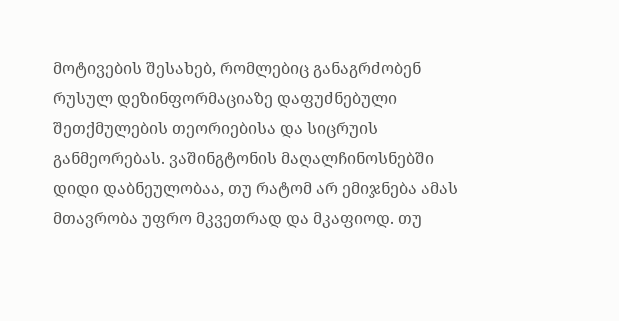მოტივების შესახებ, რომლებიც განაგრძობენ რუსულ დეზინფორმაციაზე დაფუძნებული შეთქმულების თეორიებისა და სიცრუის განმეორებას. ვაშინგტონის მაღალჩინოსნებში დიდი დაბნეულობაა, თუ რატომ არ ემიჯნება ამას მთავრობა უფრო მკვეთრად და მკაფიოდ. თუ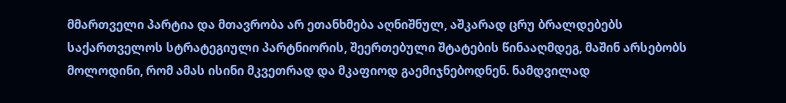მმართველი პარტია და მთავრობა არ ეთანხმება აღნიშნულ, აშკარად ცრუ ბრალდებებს საქართველოს სტრატეგიული პარტნიორის, შეერთებული შტატების წინააღმდეგ, მაშინ არსებობს მოლოდინი, რომ ამას ისინი მკვეთრად და მკაფიოდ გაემიჯნებოდნენ. ნამდვილად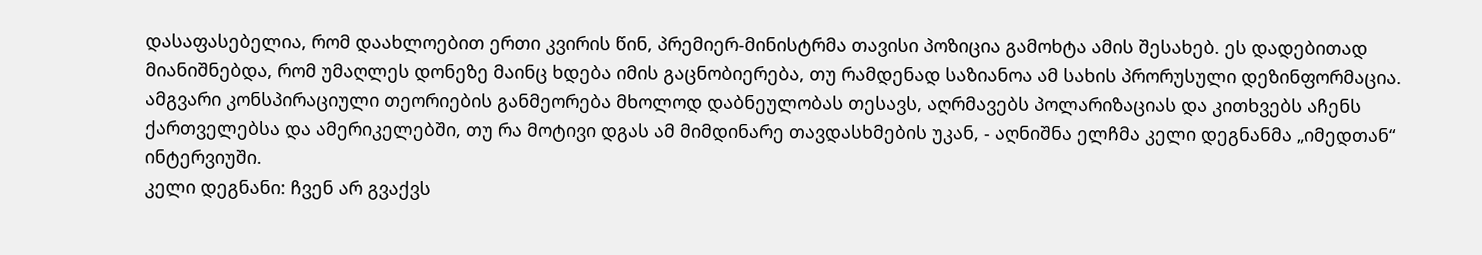დასაფასებელია, რომ დაახლოებით ერთი კვირის წინ, პრემიერ-მინისტრმა თავისი პოზიცია გამოხტა ამის შესახებ. ეს დადებითად მიანიშნებდა, რომ უმაღლეს დონეზე მაინც ხდება იმის გაცნობიერება, თუ რამდენად საზიანოა ამ სახის პრორუსული დეზინფორმაცია. ამგვარი კონსპირაციული თეორიების განმეორება მხოლოდ დაბნეულობას თესავს, აღრმავებს პოლარიზაციას და კითხვებს აჩენს ქართველებსა და ამერიკელებში, თუ რა მოტივი დგას ამ მიმდინარე თავდასხმების უკან, - აღნიშნა ელჩმა კელი დეგნანმა „იმედთან“ ინტერვიუში.
კელი დეგნანი: ჩვენ არ გვაქვს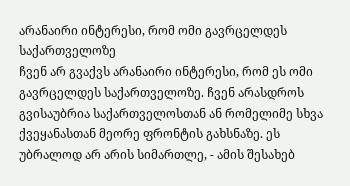არანაირი ინტერესი, რომ ომი გავრცელდეს საქართველოზე
ჩვენ არ გვაქვს არანაირი ინტერესი, რომ ეს ომი გავრცელდეს საქართველოზე. ჩვენ არასდროს გვისაუბრია საქართველოსთან ან რომელიმე სხვა ქვეყანასთან მეორე ფრონტის გახსნაზე. ეს უბრალოდ არ არის სიმართლე, - ამის შესახებ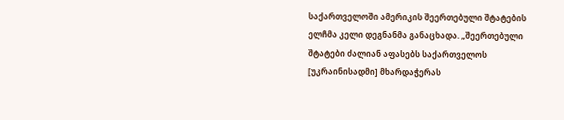საქართველოში ამერიკის შეერთებული შტატების ელჩმა კელი დეგნანმა განაცხადა. „შეერთებული შტატები ძალიან აფასებს საქართველოს [უკრაინისადმი] მხარდაჭერას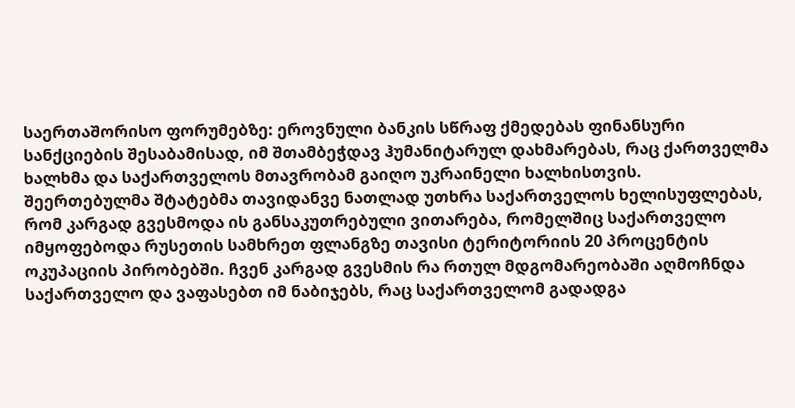საერთაშორისო ფორუმებზე: ეროვნული ბანკის სწრაფ ქმედებას ფინანსური სანქციების შესაბამისად, იმ შთამბეჭდავ ჰუმანიტარულ დახმარებას, რაც ქართველმა ხალხმა და საქართველოს მთავრობამ გაიღო უკრაინელი ხალხისთვის. შეერთებულმა შტატებმა თავიდანვე ნათლად უთხრა საქართველოს ხელისუფლებას, რომ კარგად გვესმოდა ის განსაკუთრებული ვითარება, რომელშიც საქართველო იმყოფებოდა რუსეთის სამხრეთ ფლანგზე თავისი ტერიტორიის 20 პროცენტის ოკუპაციის პირობებში. ჩვენ კარგად გვესმის რა რთულ მდგომარეობაში აღმოჩნდა საქართველო და ვაფასებთ იმ ნაბიჯებს, რაც საქართველომ გადადგა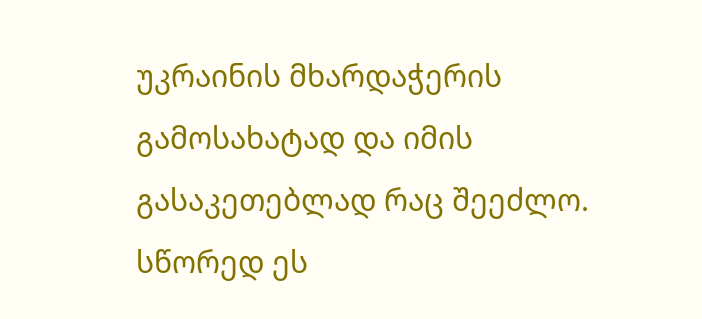უკრაინის მხარდაჭერის გამოსახატად და იმის გასაკეთებლად რაც შეეძლო. სწორედ ეს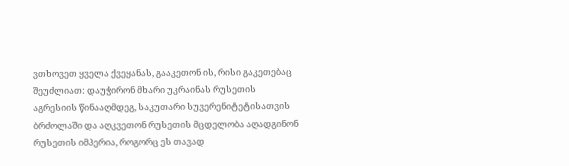ვთხოვეთ ყველა ქვეყანას, გააკეთონ ის, რისი გაკეთებაც შეუძლიათ: დაუჭირონ მხარი უკრაინას რუსეთის აგრესიის წინააღმდეგ, საკუთარი სუვერენიტეტისათვის ბრძოლაში და აღკვეთონ რუსეთის მცდელობა აღადგინონ რუსეთის იმპერია, როგორც ეს თავად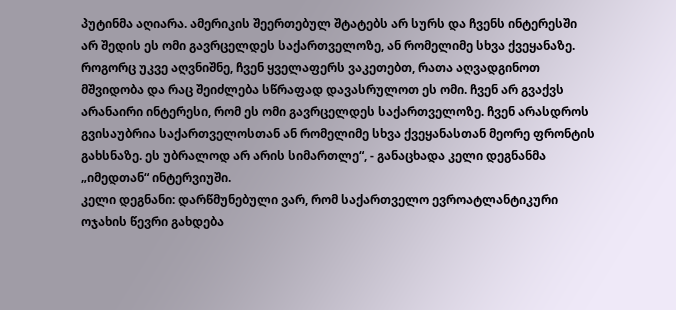პუტინმა აღიარა. ამერიკის შეერთებულ შტატებს არ სურს და ჩვენს ინტერესში არ შედის ეს ომი გავრცელდეს საქართველოზე, ან რომელიმე სხვა ქვეყანაზე. როგორც უკვე აღვნიშნე, ჩვენ ყველაფერს ვაკეთებთ, რათა აღვადგინოთ მშვიდობა და რაც შეიძლება სწრაფად დავასრულოთ ეს ომი. ჩვენ არ გვაქვს არანაირი ინტერესი, რომ ეს ომი გავრცელდეს საქართველოზე. ჩვენ არასდროს გვისაუბრია საქართველოსთან ან რომელიმე სხვა ქვეყანასთან მეორე ფრონტის გახსნაზე. ეს უბრალოდ არ არის სიმართლე“, - განაცხადა კელი დეგნანმა „იმედთან“ ინტერვიუში.
კელი დეგნანი: დარწმუნებული ვარ, რომ საქართველო ევროატლანტიკური ოჯახის წევრი გახდება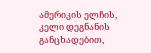ამერიკის ელჩის, კელი დეგნანის განცხადებით,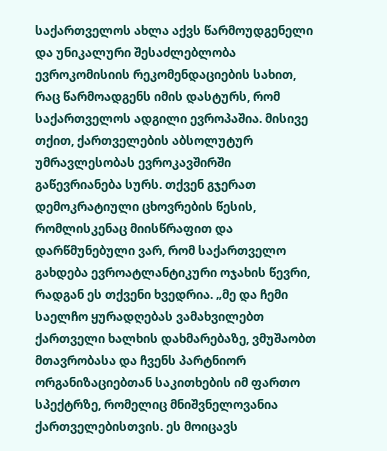საქართველოს ახლა აქვს წარმოუდგენელი და უნიკალური შესაძლებლობა ევროკომისიის რეკომენდაციების სახით, რაც წარმოადგენს იმის დასტურს, რომ საქართველოს ადგილი ევროპაშია. მისივე თქით, ქართველების აბსოლუტურ უმრავლესობას ევროკავშირში გაწევრიანება სურს. თქვენ გჯერათ დემოკრატიული ცხოვრების წესის, რომლისკენაც მიისწრაფით და დარწმუნებული ვარ, რომ საქართველო გახდება ევროატლანტიკური ოჯახის წევრი, რადგან ეს თქვენი ხვედრია. „მე და ჩემი საელჩო ყურადღებას ვამახვილებთ ქართველი ხალხის დახმარებაზე, ვმუშაობთ მთავრობასა და ჩვენს პარტნიორ ორგანიზაციებთან საკითხების იმ ფართო სპექტრზე, რომელიც მნიშვნელოვანია ქართველებისთვის. ეს მოიცავს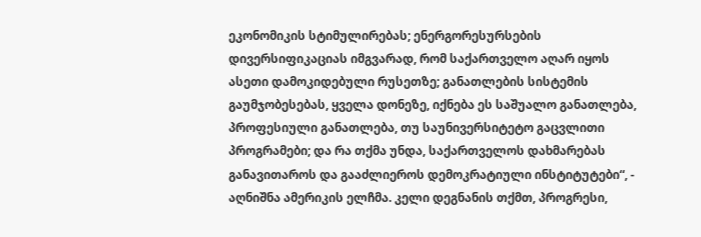ეკონომიკის სტიმულირებას; ენერგორესურსების დივერსიფიკაციას იმგვარად, რომ საქართველო აღარ იყოს ასეთი დამოკიდებული რუსეთზე; განათლების სისტემის გაუმჯობესებას, ყველა დონეზე, იქნება ეს საშუალო განათლება, პროფესიული განათლება, თუ საუნივერსიტეტო გაცვლითი პროგრამები; და რა თქმა უნდა, საქართველოს დახმარებას განავითაროს და გააძლიეროს დემოკრატიული ინსტიტუტები“, - აღნიშნა ამერიკის ელჩმა. კელი დეგნანის თქმთ, პროგრესი,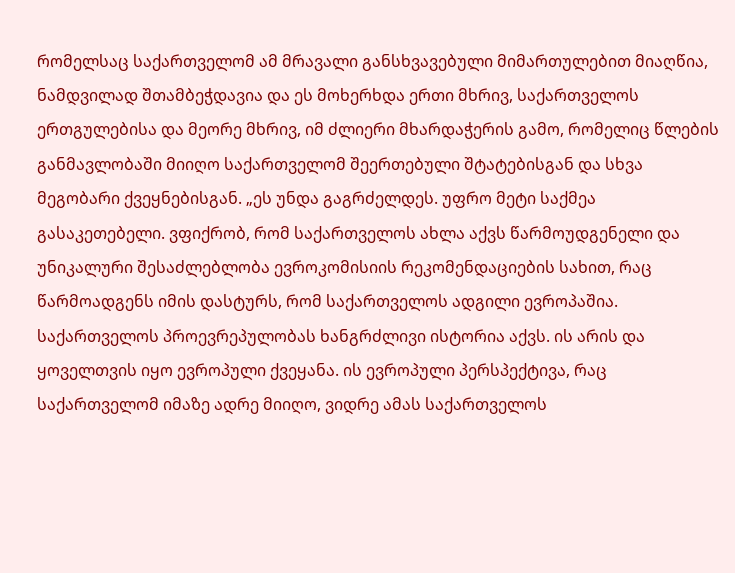რომელსაც საქართველომ ამ მრავალი განსხვავებული მიმართულებით მიაღწია, ნამდვილად შთამბეჭდავია და ეს მოხერხდა ერთი მხრივ, საქართველოს ერთგულებისა და მეორე მხრივ, იმ ძლიერი მხარდაჭერის გამო, რომელიც წლების განმავლობაში მიიღო საქართველომ შეერთებული შტატებისგან და სხვა მეგობარი ქვეყნებისგან. „ეს უნდა გაგრძელდეს. უფრო მეტი საქმეა გასაკეთებელი. ვფიქრობ, რომ საქართველოს ახლა აქვს წარმოუდგენელი და უნიკალური შესაძლებლობა ევროკომისიის რეკომენდაციების სახით, რაც წარმოადგენს იმის დასტურს, რომ საქართველოს ადგილი ევროპაშია. საქართველოს პროევრეპულობას ხანგრძლივი ისტორია აქვს. ის არის და ყოველთვის იყო ევროპული ქვეყანა. ის ევროპული პერსპექტივა, რაც საქართველომ იმაზე ადრე მიიღო, ვიდრე ამას საქართველოს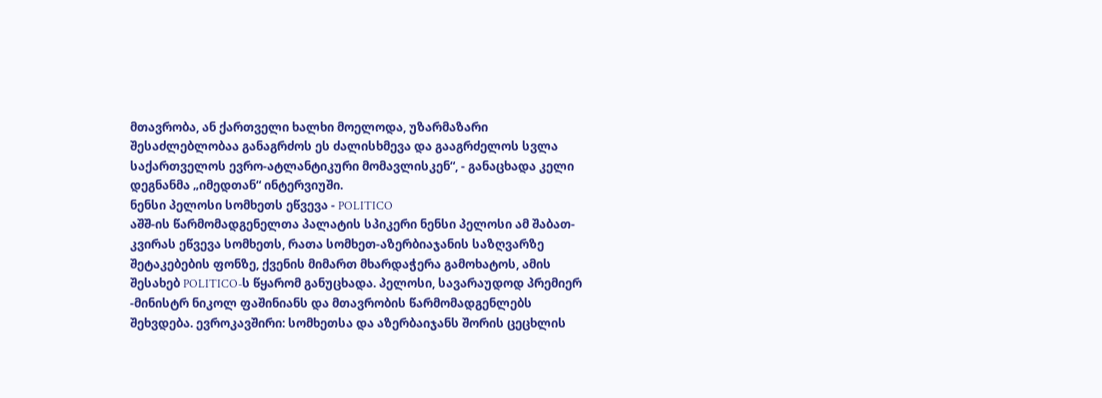მთავრობა, ან ქართველი ხალხი მოელოდა, უზარმაზარი შესაძლებლობაა განაგრძოს ეს ძალისხმევა და გააგრძელოს სვლა საქართველოს ევრო-ატლანტიკური მომავლისკენ“, - განაცხადა კელი დეგნანმა „იმედთან“ ინტერვიუში.
ნენსი პელოსი სომხეთს ეწვევა - POLITICO
აშშ-ის წარმომადგენელთა პალატის სპიკერი ნენსი პელოსი ამ შაბათ-კვირას ეწვევა სომხეთს, რათა სომხეთ-აზერბიაჯანის საზღვარზე შეტაკებების ფონზე, ქვენის მიმართ მხარდაჭერა გამოხატოს, ამის შესახებ POLITICO-ს წყარომ განუცხადა. პელოსი, სავარაუდოდ პრემიერ -მინისტრ ნიკოლ ფაშინიანს და მთავრობის წარმომადგენლებს შეხვდება. ევროკავშირი: სომხეთსა და აზერბაიჯანს შორის ცეცხლის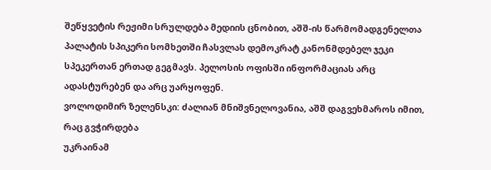შეწყვეტის რეჟიმი სრულდება მედიის ცნობით, აშშ-ის წარმომადგენელთა პალატის სპიკერი სომხეთში ჩასვლას დემოკრატ კანონმდებელ ჯეკი სპეკერთან ერთად გეგმავს. პელოსის ოფისში ინფორმაციას არც ადასტურებენ და არც უარყოფენ.
ვოლოდიმირ ზელენსკი: ძალიან მნიშვნელოვანია, აშშ დაგვეხმაროს იმით, რაც გვჭირდება
უკრაინამ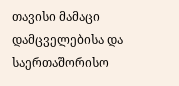თავისი მამაცი დამცველებისა და საერთაშორისო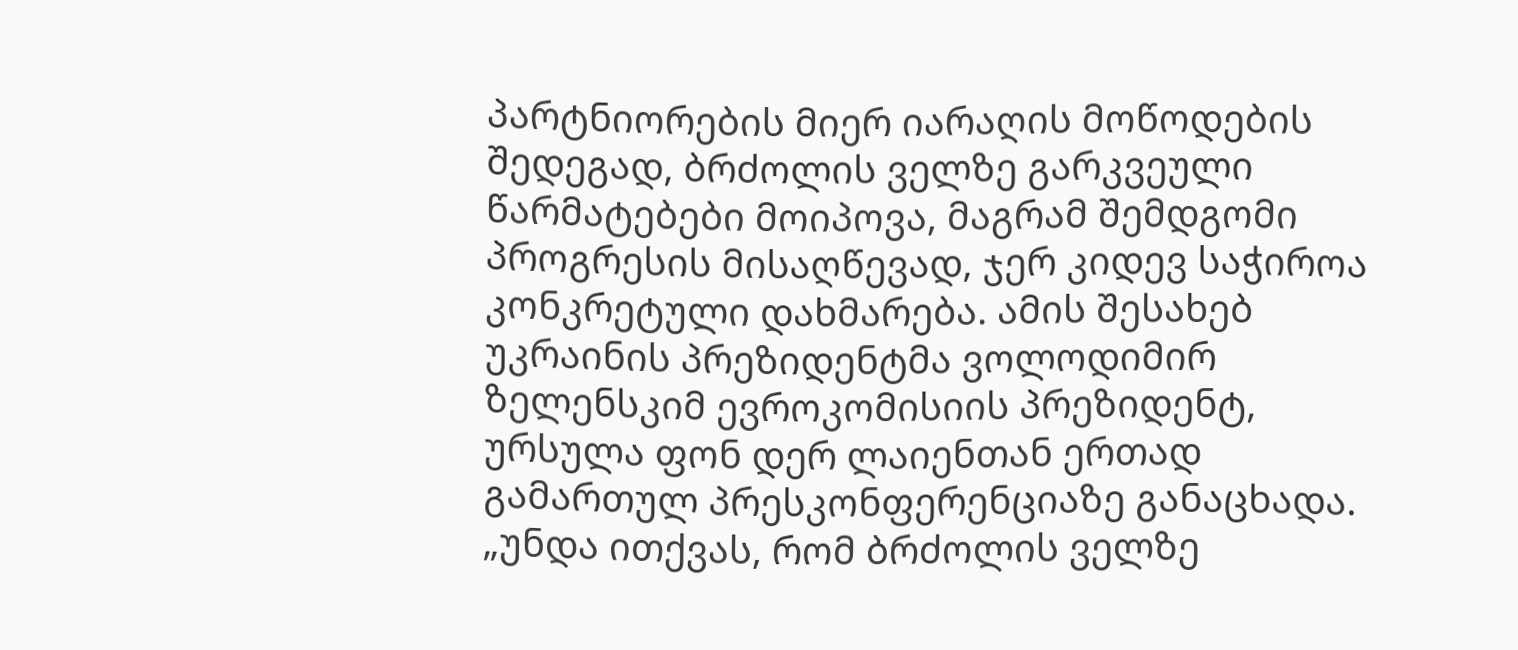პარტნიორების მიერ იარაღის მოწოდების შედეგად, ბრძოლის ველზე გარკვეული წარმატებები მოიპოვა, მაგრამ შემდგომი პროგრესის მისაღწევად, ჯერ კიდევ საჭიროა კონკრეტული დახმარება. ამის შესახებ უკრაინის პრეზიდენტმა ვოლოდიმირ ზელენსკიმ ევროკომისიის პრეზიდენტ, ურსულა ფონ დერ ლაიენთან ერთად გამართულ პრესკონფერენციაზე განაცხადა. „უნდა ითქვას, რომ ბრძოლის ველზე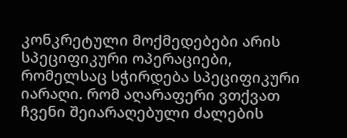კონკრეტული მოქმედებები არის სპეციფიკური ოპერაციები, რომელსაც სჭირდება სპეციფიკური იარაღი. რომ აღარაფერი ვთქვათ ჩვენი შეიარაღებული ძალების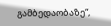გამბედაობაზე“,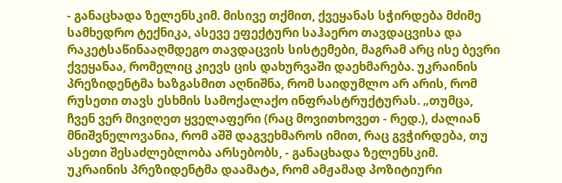- განაცხადა ზელენსკიმ. მისივე თქმით, ქვეყანას სჭირდება მძიმე სამხედრო ტექნიკა, ასევე ეფექტური საჰაერო თავდაცვისა და რაკეტსაწინააღმდეგო თავდაცვის სისტემები, მაგრამ არც ისე ბევრი ქვეყანაა, რომელიც კიევს ცის დახურვაში დაეხმარება. უკრაინის პრეზიდენტმა ხაზგასმით აღნიშნა, რომ საიდუმლო არ არის, რომ რუსეთი თავს ესხმის სამოქალაქო ინფრასტრუქტურას. „თუმცა, ჩვენ ვერ მივიღეთ ყველაფერი (რაც მოვითხოვეთ - რედ.), ძალიან მნიშვნელოვანია, რომ აშშ დაგვეხმაროს იმით, რაც გვჭირდება, თუ ასეთი შესაძლებლობა არსებობს, - განაცხადა ზელენსკიმ. უკრაინის პრეზიდენტმა დაამატა, რომ ამჟამად პოზიტიური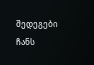შედეგები ჩანს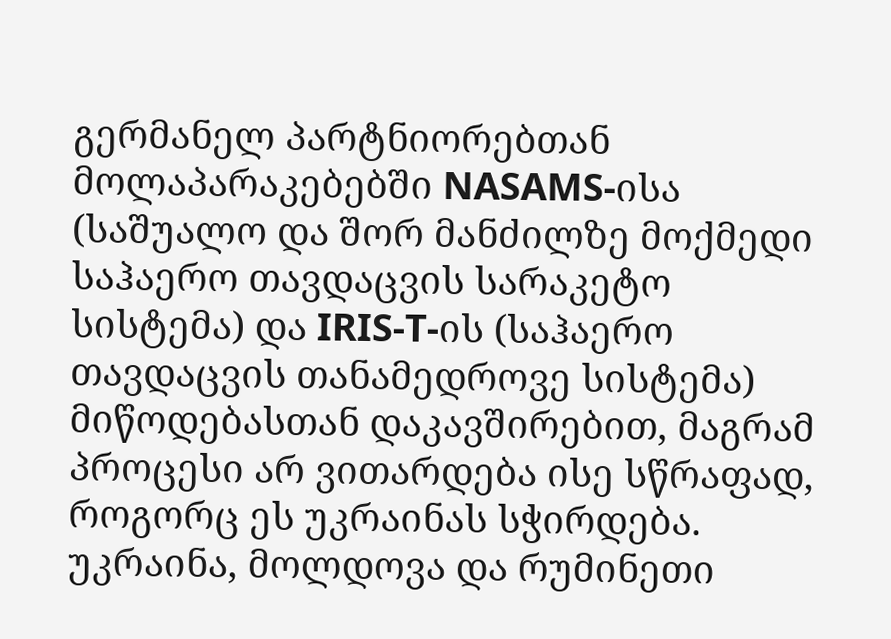გერმანელ პარტნიორებთან მოლაპარაკებებში NASAMS-ისა (საშუალო და შორ მანძილზე მოქმედი საჰაერო თავდაცვის სარაკეტო სისტემა) და IRIS-T-ის (საჰაერო თავდაცვის თანამედროვე სისტემა) მიწოდებასთან დაკავშირებით, მაგრამ პროცესი არ ვითარდება ისე სწრაფად, როგორც ეს უკრაინას სჭირდება.
უკრაინა, მოლდოვა და რუმინეთი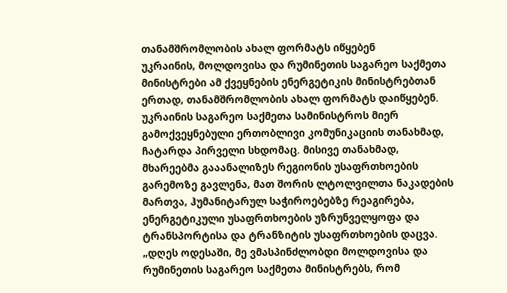თანამშრომლობის ახალ ფორმატს იწყებენ
უკრაინის, მოლდოვისა და რუმინეთის საგარეო საქმეთა მინისტრები ამ ქვეყნების ენერგეტიკის მინისტრებთან ერთად, თანამშრომლობის ახალ ფორმატს დაიწყებენ. უკრაინის საგარეო საქმეთა სამინისტროს მიერ გამოქვეყნებული ერთობლივი კომუნიკაციის თანახმად, ჩატარდა პირველი სხდომაც. მისივე თანახმად, მხარეებმა გააანალიზეს რეგიონის უსაფრთხოების გარემოზე გავლენა, მათ შორის ლტოლვილთა ნაკადების მართვა, ჰუმანიტარულ საჭიროებებზე რეაგირება, ენერგეტიკული უსაფრთხოების უზრუნველყოფა და ტრანსპორტისა და ტრანზიტის უსაფრთხოების დაცვა. „დღეს ოდესაში, მე ვმასპინძლობდი მოლდოვისა და რუმინეთის საგარეო საქმეთა მინისტრებს, რომ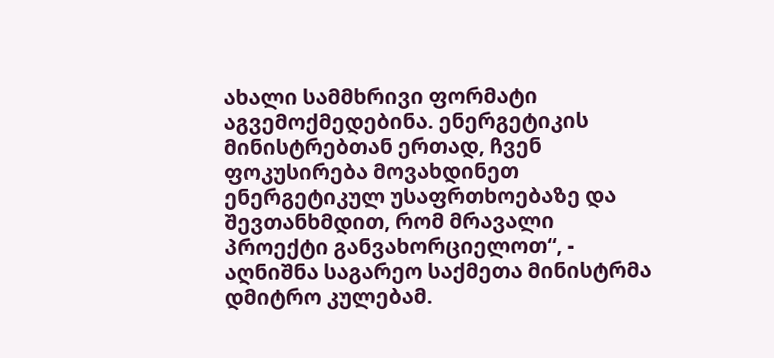ახალი სამმხრივი ფორმატი აგვემოქმედებინა. ენერგეტიკის მინისტრებთან ერთად, ჩვენ ფოკუსირება მოვახდინეთ ენერგეტიკულ უსაფრთხოებაზე და შევთანხმდით, რომ მრავალი პროექტი განვახორციელოთ“, - აღნიშნა საგარეო საქმეთა მინისტრმა დმიტრო კულებამ.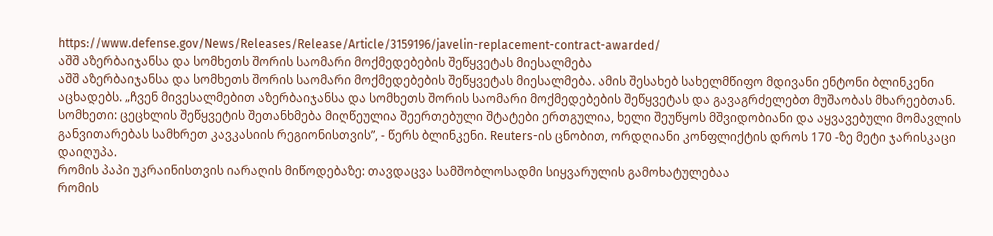https://www.defense.gov/News/Releases/Release/Article/3159196/javelin-replacement-contract-awarded/
აშშ აზერბაიჯანსა და სომხეთს შორის საომარი მოქმედებების შეწყვეტას მიესალმება
აშშ აზერბაიჯანსა და სომხეთს შორის საომარი მოქმედებების შეწყვეტას მიესალმება. ამის შესახებ სახელმწიფო მდივანი ენტონი ბლინკენი აცხადებს. „ჩვენ მივესალმებით აზერბაიჯანსა და სომხეთს შორის საომარი მოქმედებების შეწყვეტას და გავაგრძელებთ მუშაობას მხარეებთან. სომხეთი: ცეცხლის შეწყვეტის შეთანხმება მიღწეულია შეერთებული შტატები ერთგულია, ხელი შეუწყოს მშვიდობიანი და აყვავებული მომავლის განვითარებას სამხრეთ კავკასიის რეგიონისთვის”, - წერს ბლინკენი. Reuters-ის ცნობით, ორდღიანი კონფლიქტის დროს 170 -ზე მეტი ჯარისკაცი დაიღუპა.
რომის პაპი უკრაინისთვის იარაღის მიწოდებაზე: თავდაცვა სამშობლოსადმი სიყვარულის გამოხატულებაა
რომის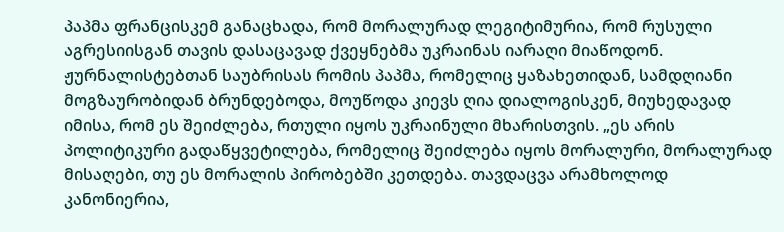პაპმა ფრანცისკემ განაცხადა, რომ მორალურად ლეგიტიმურია, რომ რუსული აგრესიისგან თავის დასაცავად ქვეყნებმა უკრაინას იარაღი მიაწოდონ. ჟურნალისტებთან საუბრისას რომის პაპმა, რომელიც ყაზახეთიდან, სამდღიანი მოგზაურობიდან ბრუნდებოდა, მოუწოდა კიევს ღია დიალოგისკენ, მიუხედავად იმისა, რომ ეს შეიძლება, რთული იყოს უკრაინული მხარისთვის. „ეს არის პოლიტიკური გადაწყვეტილება, რომელიც შეიძლება იყოს მორალური, მორალურად მისაღები, თუ ეს მორალის პირობებში კეთდება. თავდაცვა არამხოლოდ კანონიერია,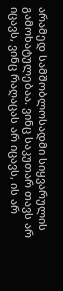არამედ სამშობლოსადმი სიყვარულის გამოხატულებაა. ვინც საკუთარ თავს არ იცავს, ვინც რაღაცას არ იცავს, ის არ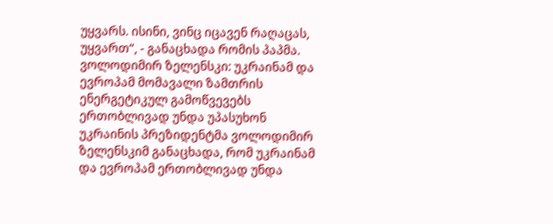უყვარს. ისინი, ვინც იცავენ რაღაცას, უყვართ“, - განაცხადა რომის პაპმა.
ვოლოდიმირ ზელენსკი: უკრაინამ და ევროპამ მომავალი ზამთრის ენერგეტიკულ გამოწვევებს ერთობლივად უნდა უპასუხონ
უკრაინის პრეზიდენტმა ვოლოდიმირ ზელენსკიმ განაცხადა, რომ უკრაინამ და ევროპამ ერთობლივად უნდა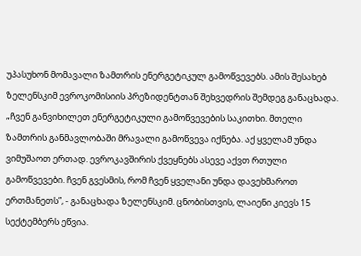უპასუხონ მომავალი ზამთრის ენერგეტიკულ გამოწვევებს. ამის შესახებ ზელენსკიმ ევროკომისიის პრეზიდენტთან შეხვედრის შემდეგ განაცხადა. „ჩვენ განვიხილეთ ენერგეტიკული გამოწვევების საკითხი. მთელი ზამთრის განმავლობაში მრავალი გამოწვევა იქნება. აქ ყველამ უნდა ვიმუშაოთ ერთად. ევროკავშირის ქვეყნებს ასევე აქვთ რთული გამოწვევები. ჩვენ გვესმის, რომ ჩვენ ყველანი უნდა დავეხმაროთ ერთმანეთს”, - განაცხადა ზელენსკიმ. ცნობისთვის, ლაიენი კიევს 15 სექტემბერს ეწვია.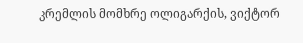კრემლის მომხრე ოლიგარქის, ვიქტორ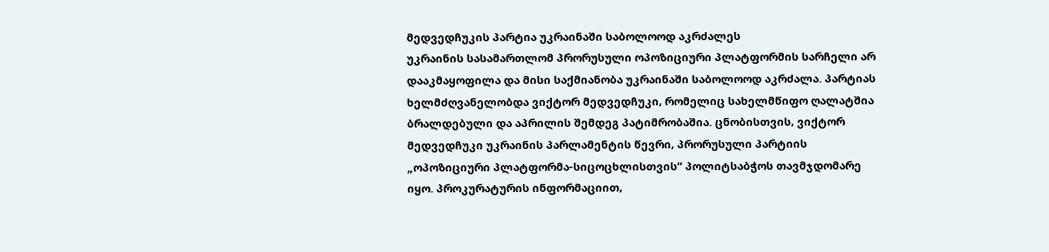მედვედჩუკის პარტია უკრაინაში საბოლოოდ აკრძალეს
უკრაინის სასამართლომ პრორუსული ოპოზიციური პლატფორმის სარჩელი არ დააკმაყოფილა და მისი საქმიანობა უკრაინაში საბოლოოდ აკრძალა. პარტიას ხელმძღვანელობდა ვიქტორ მედვედჩუკი, რომელიც სახელმწიფო ღალატშია ბრალდებული და აპრილის შემდეგ პატიმრობაშია. ცნობისთვის, ვიქტორ მედვედჩუკი უკრაინის პარლამენტის წევრი, პრორუსული პარტიის „ოპოზიციური პლატფორმა-სიცოცხლისთვის“ პოლიტსაბჭოს თავმჯდომარე იყო. პროკურატურის ინფორმაციით,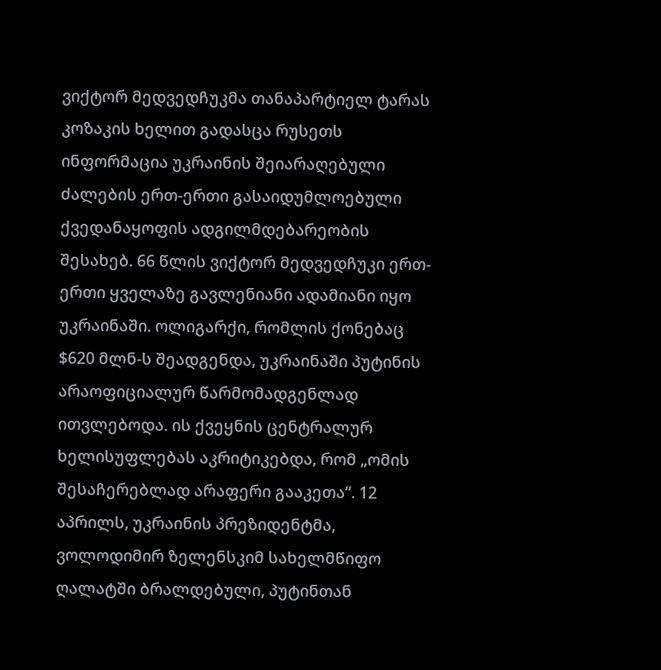ვიქტორ მედვედჩუკმა თანაპარტიელ ტარას კოზაკის ხელით გადასცა რუსეთს ინფორმაცია უკრაინის შეიარაღებული ძალების ერთ-ერთი გასაიდუმლოებული ქვედანაყოფის ადგილმდებარეობის შესახებ. 66 წლის ვიქტორ მედვედჩუკი ერთ-ერთი ყველაზე გავლენიანი ადამიანი იყო უკრაინაში. ოლიგარქი, რომლის ქონებაც $620 მლნ-ს შეადგენდა, უკრაინაში პუტინის არაოფიციალურ წარმომადგენლად ითვლებოდა. ის ქვეყნის ცენტრალურ ხელისუფლებას აკრიტიკებდა, რომ „ომის შესაჩერებლად არაფერი გააკეთა“. 12 აპრილს, უკრაინის პრეზიდენტმა, ვოლოდიმირ ზელენსკიმ სახელმწიფო ღალატში ბრალდებული, პუტინთან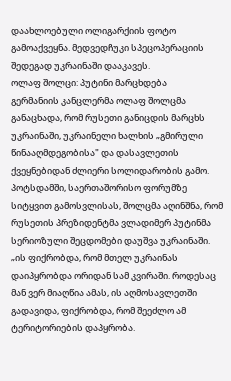დაახლოებული ოლიგარქიის ფოტო გამოაქვეყნა. მედვედჩუკი სპეცოპერაციის შედეგად უკრაინაში დააკავეს.
ოლაფ შოლცი: პუტინი მარცხდება
გერმანიის კანცლერმა ოლაფ შოლცმა განაცხადა, რომ რუსეთი განიცდის მარცხს უკრაინაში, უკრაინელი ხალხის „გმირული წინააღმდეგობისა" და დასავლეთის ქვეყნებიდან ძლიერი სოლიდარობის გამო. პოტსდამში, საერთაშორისო ფორუმზე სიტყვით გამოსვლისას, შოლცმა აღინშნა, რომ რუსეთის პრეზიდენტმა ვლადიმერ პუტინმა სერიოზული შეცდომები დაუშვა უკრაინაში. „ის ფიქრობდა, რომ მთელ უკრაინას დაიპყრობდა ორიდან სამ კვირაში. როდესაც მან ვერ მიაღწია ამას, ის აღმოსავლეთში გადავიდა, ფიქრობდა, რომ შეეძლო ამ ტერიტორიების დაპყრობა.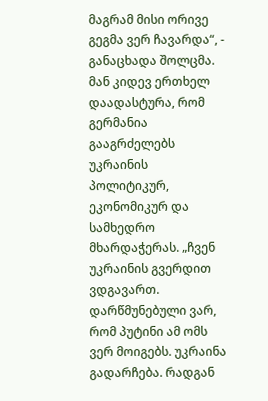მაგრამ მისი ორივე გეგმა ვერ ჩავარდა“, - განაცხადა შოლცმა. მან კიდევ ერთხელ დაადასტურა, რომ გერმანია გააგრძელებს უკრაინის პოლიტიკურ, ეკონომიკურ და სამხედრო მხარდაჭერას. „ჩვენ უკრაინის გვერდით ვდგავართ. დარწმუნებული ვარ, რომ პუტინი ამ ომს ვერ მოიგებს. უკრაინა გადარჩება. რადგან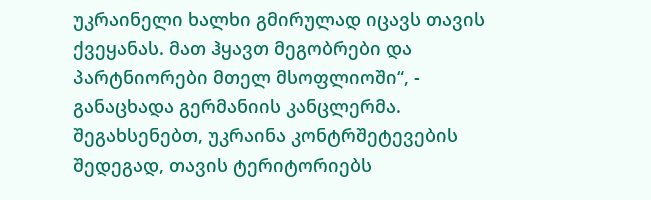უკრაინელი ხალხი გმირულად იცავს თავის ქვეყანას. მათ ჰყავთ მეგობრები და პარტნიორები მთელ მსოფლიოში“, - განაცხადა გერმანიის კანცლერმა. შეგახსენებთ, უკრაინა კონტრშეტევების შედეგად, თავის ტერიტორიებს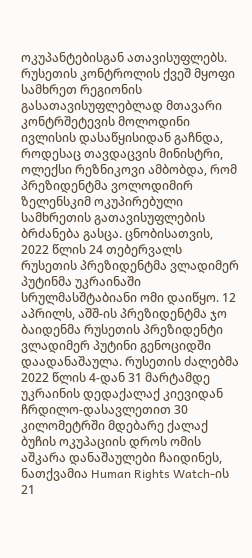ოკუპანტებისგან ათავისუფლებს. რუსეთის კონტროლის ქვეშ მყოფი სამხრეთ რეგიონის გასათავისუფლებლად მთავარი კონტრშეტევის მოლოდინი ივლისის დასაწყისიდან გაჩნდა, როდესაც თავდაცვის მინისტრი, ოლექსი რეზნიკოვი ამბობდა, რომ პრეზიდენტმა ვოლოდიმირ ზელენსკიმ ოკუპირებული სამხრეთის გათავისუფლების ბრძანება გასცა. ცნობისათვის, 2022 წლის 24 თებერვალს რუსეთის პრეზიდენტმა ვლადიმერ პუტინმა უკრაინაში სრულმასშტაბიანი ომი დაიწყო. 12 აპრილს, აშშ-ის პრეზიდენტმა ჯო ბაიდენმა რუსეთის პრეზიდენტი ვლადიმერ პუტინი გენოციდში დაადანაშაულა. რუსეთის ძალებმა 2022 წლის 4-დან 31 მარტამდე უკრაინის დედაქალაქ კიევიდან ჩრდილო-დასავლეთით 30 კილომეტრში მდებარე ქალაქ ბუჩის ოკუპაციის დროს ომის აშკარა დანაშაულები ჩაიდინეს, ნათქვამია Human Rights Watch-ის 21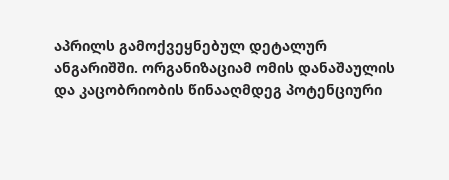აპრილს გამოქვეყნებულ დეტალურ ანგარიშში. ორგანიზაციამ ომის დანაშაულის და კაცობრიობის წინააღმდეგ პოტენციური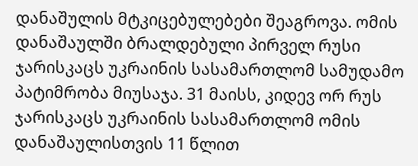დანაშულის მტკიცებულებები შეაგროვა. ომის დანაშაულში ბრალდებული პირველ რუსი ჯარისკაცს უკრაინის სასამართლომ სამუდამო პატიმრობა მიუსაჯა. 31 მაისს, კიდევ ორ რუს ჯარისკაცს უკრაინის სასამართლომ ომის დანაშაულისთვის 11 წლით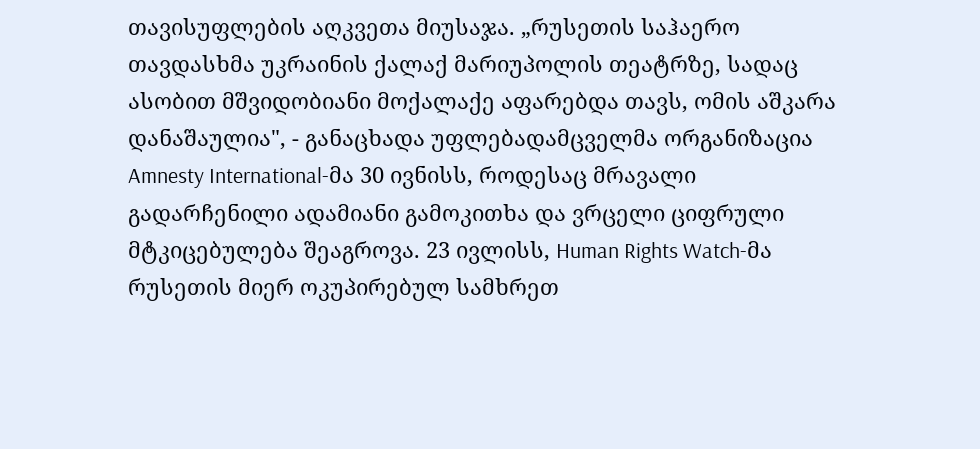თავისუფლების აღკვეთა მიუსაჯა. „რუსეთის საჰაერო თავდასხმა უკრაინის ქალაქ მარიუპოლის თეატრზე, სადაც ასობით მშვიდობიანი მოქალაქე აფარებდა თავს, ომის აშკარა დანაშაულია", - განაცხადა უფლებადამცველმა ორგანიზაცია Amnesty International-მა 30 ივნისს, როდესაც მრავალი გადარჩენილი ადამიანი გამოკითხა და ვრცელი ციფრული მტკიცებულება შეაგროვა. 23 ივლისს, Human Rights Watch-მა რუსეთის მიერ ოკუპირებულ სამხრეთ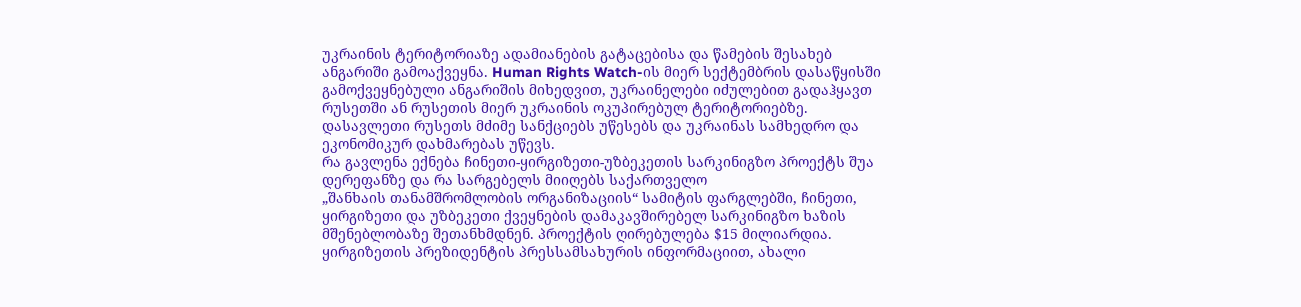უკრაინის ტერიტორიაზე ადამიანების გატაცებისა და წამების შესახებ ანგარიში გამოაქვეყნა. Human Rights Watch-ის მიერ სექტემბრის დასაწყისში გამოქვეყნებული ანგარიშის მიხედვით, უკრაინელები იძულებით გადაჰყავთ რუსეთში ან რუსეთის მიერ უკრაინის ოკუპირებულ ტერიტორიებზე. დასავლეთი რუსეთს მძიმე სანქციებს უწესებს და უკრაინას სამხედრო და ეკონომიკურ დახმარებას უწევს.
რა გავლენა ექნება ჩინეთი-ყირგიზეთი-უზბეკეთის სარკინიგზო პროექტს შუა დერეფანზე და რა სარგებელს მიიღებს საქართველო
„შანხაის თანამშრომლობის ორგანიზაციის“ სამიტის ფარგლებში, ჩინეთი, ყირგიზეთი და უზბეკეთი ქვეყნების დამაკავშირებელ სარკინიგზო ხაზის მშენებლობაზე შეთანხმდნენ. პროექტის ღირებულება $15 მილიარდია. ყირგიზეთის პრეზიდენტის პრესსამსახურის ინფორმაციით, ახალი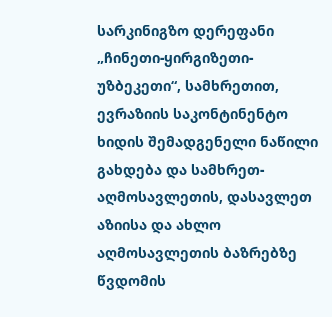სარკინიგზო დერეფანი „ჩინეთი-ყირგიზეთი-უზბეკეთი“, სამხრეთით, ევრაზიის საკონტინენტო ხიდის შემადგენელი ნაწილი გახდება და სამხრეთ-აღმოსავლეთის, დასავლეთ აზიისა და ახლო აღმოსავლეთის ბაზრებზე წვდომის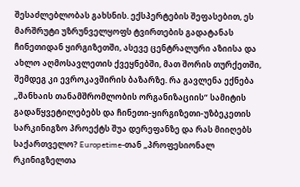შესაძლებლობას გახსნის. ექსპერტების შეფასებით, ეს მარშრუტი უზრუნველყოფს ტვირთების გადატანას ჩინეთიდან ყირგიზეთში, ასევე ცენტრალური აზიისა და ახლო აღმოსავლეთის ქვეყნებში, მათ შორის თურქეთში, შემდეგ კი ევროკავშირის ბაზარზე. რა გავლენა ექნება „შანხაის თანამშრომლობის ორგანიზაციის“ სამიტის გადაწყვეტილებებს და ჩინეთი-ყირგიზეთი-უზბეკეთის სარკინიგზო პროექტს შუა დერეფანზე და რას მიიღებს საქართველო? Europetime-თან „პროფესიონალ რკინიგზელთა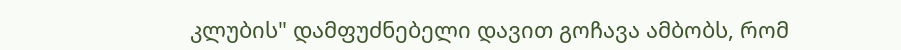კლუბის" დამფუძნებელი დავით გოჩავა ამბობს, რომ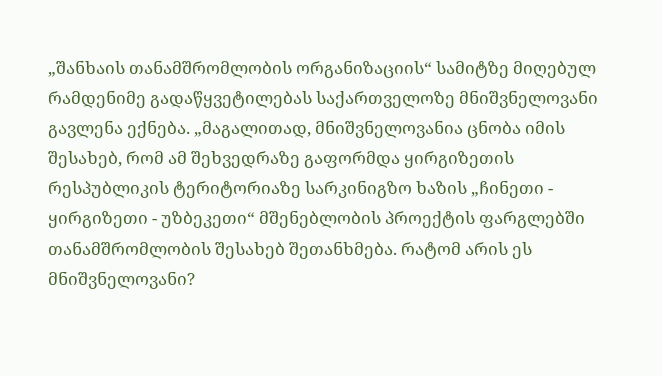„შანხაის თანამშრომლობის ორგანიზაციის“ სამიტზე მიღებულ რამდენიმე გადაწყვეტილებას საქართველოზე მნიშვნელოვანი გავლენა ექნება. „მაგალითად, მნიშვნელოვანია ცნობა იმის შესახებ, რომ ამ შეხვედრაზე გაფორმდა ყირგიზეთის რესპუბლიკის ტერიტორიაზე სარკინიგზო ხაზის „ჩინეთი - ყირგიზეთი - უზბეკეთი“ მშენებლობის პროექტის ფარგლებში თანამშრომლობის შესახებ შეთანხმება. რატომ არის ეს მნიშვნელოვანი?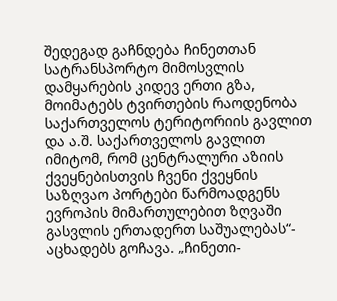შედეგად გაჩნდება ჩინეთთან სატრანსპორტო მიმოსვლის დამყარების კიდევ ერთი გზა, მოიმატებს ტვირთების რაოდენობა საქართველოს ტერიტორიის გავლით და ა.შ. საქართველოს გავლით იმიტომ, რომ ცენტრალური აზიის ქვეყნებისთვის ჩვენი ქვეყნის საზღვაო პორტები წარმოადგენს ევროპის მიმართულებით ზღვაში გასვლის ერთადერთ საშუალებას“- აცხადებს გოჩავა. „ჩინეთი-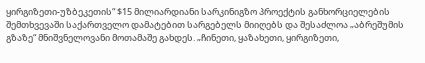ყირგიზეთი-უზბეკეთის“ $15 მილიარდიანი სარკინიგზო პროექტის განხორციელების შემთხვევაში საქართველო დამატებით სარგებელს მიიღებს და შესაძლოა „აბრეშუმის გზაზე“ მნიშვნელოვანი მოთამაშე გახდეს. „ჩინეთი, ყაზახეთი, ყირგიზეთი,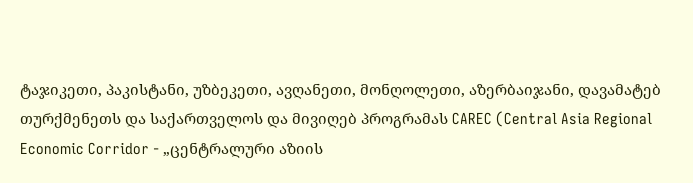ტაჯიკეთი, პაკისტანი, უზბეკეთი, ავღანეთი, მონღოლეთი, აზერბაიჯანი, დავამატებ თურქმენეთს და საქართველოს და მივიღებ პროგრამას CAREC (Central Asia Regional Economic Corridor - „ცენტრალური აზიის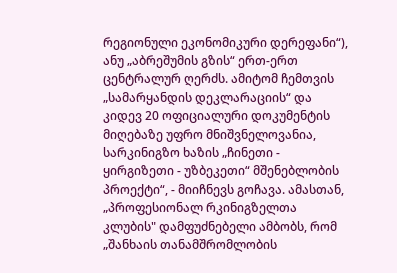რეგიონული ეკონომიკური დერეფანი“), ანუ „აბრეშუმის გზის“ ერთ-ერთ ცენტრალურ ღერძს. ამიტომ ჩემთვის „სამარყანდის დეკლარაციის“ და კიდევ 20 ოფიციალური დოკუმენტის მიღებაზე უფრო მნიშვნელოვანია, სარკინიგზო ხაზის „ჩინეთი - ყირგიზეთი - უზბეკეთი“ მშენებლობის პროექტი“, - მიიჩნევს გოჩავა. ამასთან, „პროფესიონალ რკინიგზელთა კლუბის" დამფუძნებელი ამბობს, რომ „შანხაის თანამშრომლობის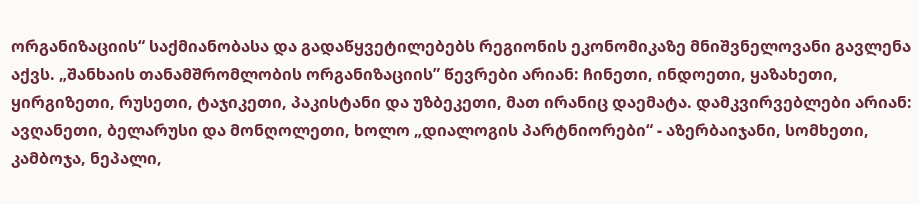ორგანიზაციის“ საქმიანობასა და გადაწყვეტილებებს რეგიონის ეკონომიკაზე მნიშვნელოვანი გავლენა აქვს. „შანხაის თანამშრომლობის ორგანიზაციის” წევრები არიან: ჩინეთი, ინდოეთი, ყაზახეთი, ყირგიზეთი, რუსეთი, ტაჯიკეთი, პაკისტანი და უზბეკეთი, მათ ირანიც დაემატა. დამკვირვებლები არიან: ავღანეთი, ბელარუსი და მონღოლეთი, ხოლო „დიალოგის პარტნიორები“ - აზერბაიჯანი, სომხეთი, კამბოჯა, ნეპალი,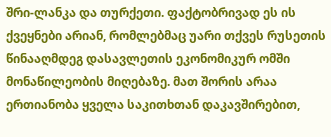შრი-ლანკა და თურქეთი. ფაქტობრივად ეს ის ქვეყნები არიან, რომლებმაც უარი თქვეს რუსეთის წინააღმდეგ დასავლეთის ეკონომიკურ ომში მონაწილეობის მიღებაზე. მათ შორის არაა ერთიანობა ყველა საკითხთან დაკავშირებით,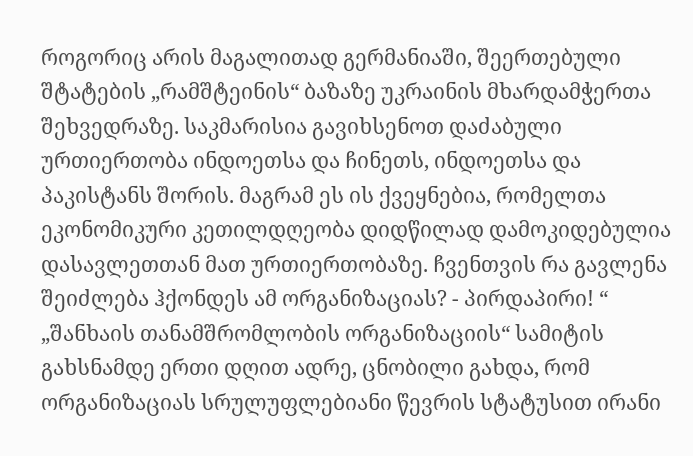როგორიც არის მაგალითად გერმანიაში, შეერთებული შტატების „რამშტეინის“ ბაზაზე უკრაინის მხარდამჭერთა შეხვედრაზე. საკმარისია გავიხსენოთ დაძაბული ურთიერთობა ინდოეთსა და ჩინეთს, ინდოეთსა და პაკისტანს შორის. მაგრამ ეს ის ქვეყნებია, რომელთა ეკონომიკური კეთილდღეობა დიდწილად დამოკიდებულია დასავლეთთან მათ ურთიერთობაზე. ჩვენთვის რა გავლენა შეიძლება ჰქონდეს ამ ორგანიზაციას? - პირდაპირი! “ „შანხაის თანამშრომლობის ორგანიზაციის“ სამიტის გახსნამდე ერთი დღით ადრე, ცნობილი გახდა, რომ ორგანიზაციას სრულუფლებიანი წევრის სტატუსით ირანი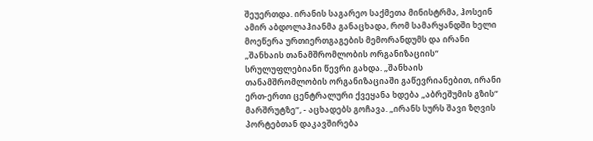შეუერთდა. ირანის საგარეო საქმეთა მინისტრმა, ჰოსეინ ამირ აბდოლაჰიანმა განაცხადა, რომ სამარყანდში ხელი მოეწერა ურთიერთგაგების მემორანდუმს და ირანი „შანხაის თანამშრომლობის ორგანიზაციის“ სრულუფლებიანი წევრი გახდა. „შანხაის თანამშრომლობის ორგანიზაციაში გაწევრიანებით, ირანი ერთ-ერთი ცენტრალური ქვეყანა ხდება „აბრეშუმის გზის“ მარშრუტზე“, - აცხადებს გოჩავა. „ირანს სურს შავი ზღვის პორტებთან დაკავშირება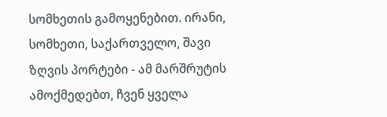სომხეთის გამოყენებით. ირანი, სომხეთი, საქართველო, შავი ზღვის პორტები - ამ მარშრუტის ამოქმედებთ, ჩვენ ყველა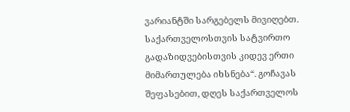ვარიანტში სარგებელს მივიღებთ. საქართველოსთვის სატვირთო გადაზიდვებისთვის კიდევ ერთი მიმართულება იხსნება“. გოჩავას შეფასებით, დღეს საქართველოს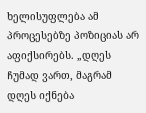ხელისუფლება ამ პროცესებზე პოზიციას არ აფიქსირებს. „დღეს ჩუმად ვართ, მაგრამ დღეს იქნება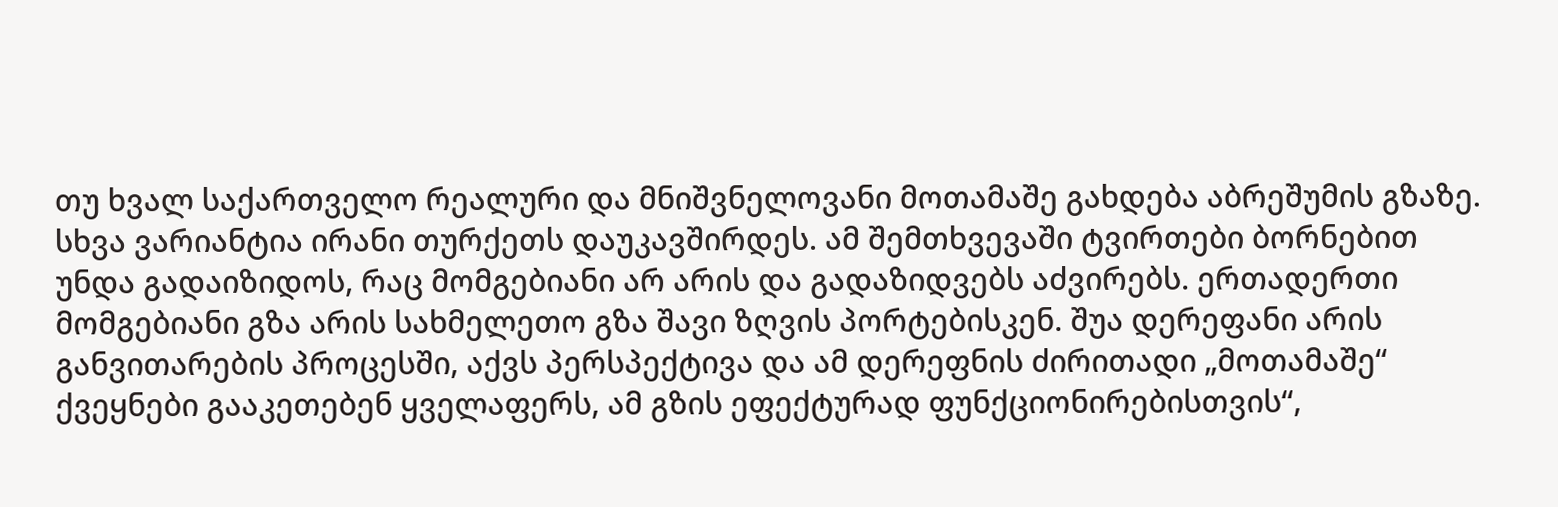თუ ხვალ საქართველო რეალური და მნიშვნელოვანი მოთამაშე გახდება აბრეშუმის გზაზე. სხვა ვარიანტია ირანი თურქეთს დაუკავშირდეს. ამ შემთხვევაში ტვირთები ბორნებით უნდა გადაიზიდოს, რაც მომგებიანი არ არის და გადაზიდვებს აძვირებს. ერთადერთი მომგებიანი გზა არის სახმელეთო გზა შავი ზღვის პორტებისკენ. შუა დერეფანი არის განვითარების პროცესში, აქვს პერსპექტივა და ამ დერეფნის ძირითადი „მოთამაშე“ ქვეყნები გააკეთებენ ყველაფერს, ამ გზის ეფექტურად ფუნქციონირებისთვის“,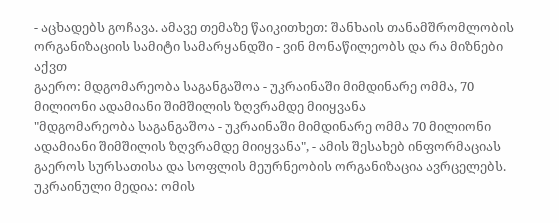- აცხადებს გოჩავა. ამავე თემაზე წაიკითხეთ: შანხაის თანამშრომლობის ორგანიზაციის სამიტი სამარყანდში - ვინ მონაწილეობს და რა მიზნები აქვთ
გაერო: მდგომარეობა საგანგაშოა - უკრაინაში მიმდინარე ომმა, 70 მილიონი ადამიანი შიმშილის ზღვრამდე მიიყვანა
"მდგომარეობა საგანგაშოა - უკრაინაში მიმდინარე ომმა 70 მილიონი ადამიანი შიმშილის ზღვრამდე მიიყვანა", - ამის შესახებ ინფორმაციას გაეროს სურსათისა და სოფლის მეურნეობის ორგანიზაცია ავრცელებს. უკრაინული მედია: ომის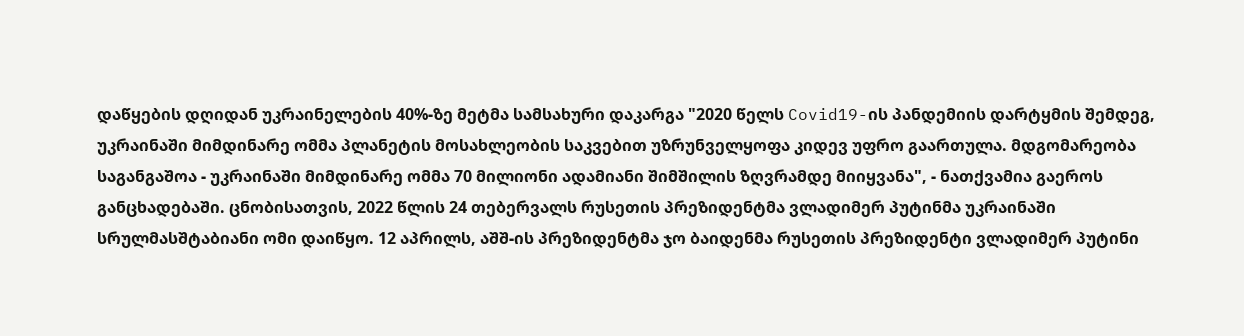დაწყების დღიდან უკრაინელების 40%-ზე მეტმა სამსახური დაკარგა "2020 წელს Covid19-ის პანდემიის დარტყმის შემდეგ, უკრაინაში მიმდინარე ომმა პლანეტის მოსახლეობის საკვებით უზრუნველყოფა კიდევ უფრო გაართულა. მდგომარეობა საგანგაშოა - უკრაინაში მიმდინარე ომმა 70 მილიონი ადამიანი შიმშილის ზღვრამდე მიიყვანა", - ნათქვამია გაეროს განცხადებაში. ცნობისათვის, 2022 წლის 24 თებერვალს რუსეთის პრეზიდენტმა ვლადიმერ პუტინმა უკრაინაში სრულმასშტაბიანი ომი დაიწყო. 12 აპრილს, აშშ-ის პრეზიდენტმა ჯო ბაიდენმა რუსეთის პრეზიდენტი ვლადიმერ პუტინი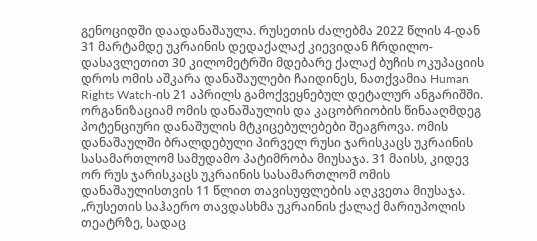გენოციდში დაადანაშაულა. რუსეთის ძალებმა 2022 წლის 4-დან 31 მარტამდე უკრაინის დედაქალაქ კიევიდან ჩრდილო-დასავლეთით 30 კილომეტრში მდებარე ქალაქ ბუჩის ოკუპაციის დროს ომის აშკარა დანაშაულები ჩაიდინეს, ნათქვამია Human Rights Watch-ის 21 აპრილს გამოქვეყნებულ დეტალურ ანგარიშში. ორგანიზაციამ ომის დანაშაულის და კაცობრიობის წინააღმდეგ პოტენციური დანაშულის მტკიცებულებები შეაგროვა. ომის დანაშაულში ბრალდებული პირველ რუსი ჯარისკაცს უკრაინის სასამართლომ სამუდამო პატიმრობა მიუსაჯა. 31 მაისს, კიდევ ორ რუს ჯარისკაცს უკრაინის სასამართლომ ომის დანაშაულისთვის 11 წლით თავისუფლების აღკვეთა მიუსაჯა. „რუსეთის საჰაერო თავდასხმა უკრაინის ქალაქ მარიუპოლის თეატრზე, სადაც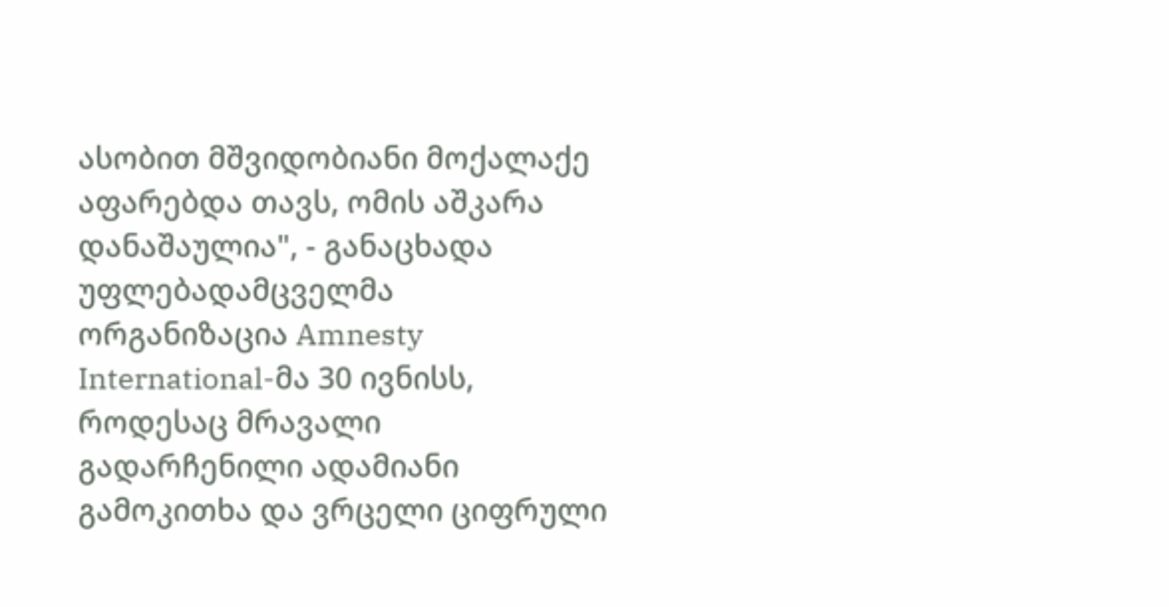ასობით მშვიდობიანი მოქალაქე აფარებდა თავს, ომის აშკარა დანაშაულია", - განაცხადა უფლებადამცველმა ორგანიზაცია Amnesty International-მა 30 ივნისს, როდესაც მრავალი გადარჩენილი ადამიანი გამოკითხა და ვრცელი ციფრული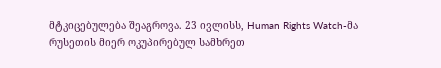მტკიცებულება შეაგროვა. 23 ივლისს, Human Rights Watch-მა რუსეთის მიერ ოკუპირებულ სამხრეთ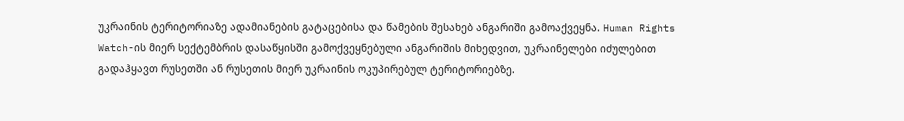უკრაინის ტერიტორიაზე ადამიანების გატაცებისა და წამების შესახებ ანგარიში გამოაქვეყნა. Human Rights Watch-ის მიერ სექტემბრის დასაწყისში გამოქვეყნებული ანგარიშის მიხედვით, უკრაინელები იძულებით გადაჰყავთ რუსეთში ან რუსეთის მიერ უკრაინის ოკუპირებულ ტერიტორიებზე.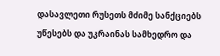დასავლეთი რუსეთს მძიმე სანქციებს უწესებს და უკრაინას სამხედრო და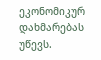ეკონომიკურ დახმარებას უწევს.